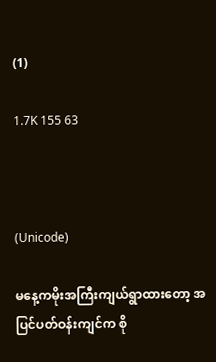(1)

1.7K 155 63



(Unicode)

မနေ့ကမိုးအကြီးကျယ်ရွာထားတော့ အပြင်ပတ်ဝန်းကျင်က စို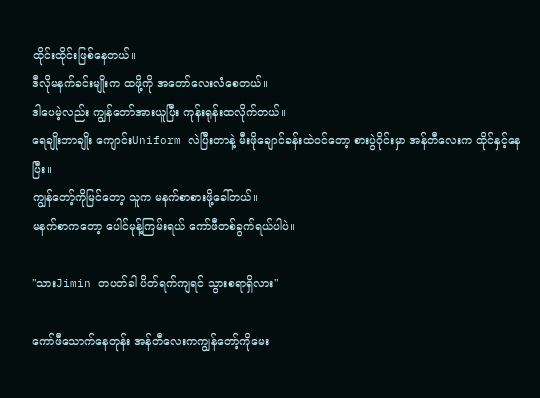ထိုင်းထိုင်းဖြစ်နေတယ်။
ဒီလိုမနက်ခင်းမျိုးက ထဖို့ကို အတော်လေးလံစေတယ်။
ဒါပေမဲ့လည်း ကျွန်တော်အားယူပြီး ကုန်းရုန်းထလိုက်တယ်။
ရေချိုးဘာချိုး ကျောင်းUniform လဲပြီးတာနဲ့ မီးဖိုချောင်ခန်းထဲဝင်တော့ စားပွဲဝိုင်းမှာ အန်တီလေးက ထိုင်နှင့်နေပြီး။
ကျွန်တော့်ကိုမြင်တော့ သူက မနက်စာစားဖို့ခေါ်တယ်။
မနက်စာကတော့ ပေါင်မုန့်ကြမ်းရယ် ကော်ဖီတစ်ခွက်ရယ်ပါပဲ။

"သားJimin တပတ်ခါ ပိတ်ရက်ကျရင် သွားစရာရှိလား"

ကော်ဖီသောက်နေတုန်း အန်တီလေးကကျွန်တော့်ကိုမေး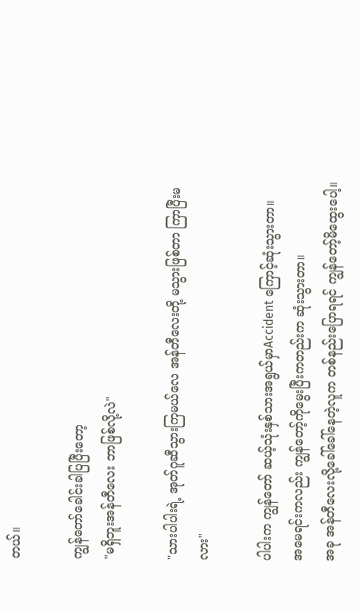တယ်။

ကျွန်တော်ခေါင်းခါပြပြီးတော့
"မရှိဘူးအန်တီလေး ဘာဖြစ်လို့လဲ"

"သားပါပါးရဲ့ အုတ်ဂူဆီသွားကြမယ်လေ အန်တီလေးတို့ မသွားဖြစ်တာ ကြာပြီးမလား"

ပါပါးက ကျွန်တော် ဆယ့်သုံးနှစ်သားအရွယ်မှာAccident ကြောင့်ဆုံးသွားတာ။
အမေရင်းကလည်း ကျွန်တော့်ကိုမွေးပြီးကတည်းက ဆုံးသွားတာ။
အခု အန်တီလေးလို့ခေါ်ခေါ်နေတဲ့လူက တစ်နည်းပြောရရင် ကျွန်တော့်မိထွေးပေါ့။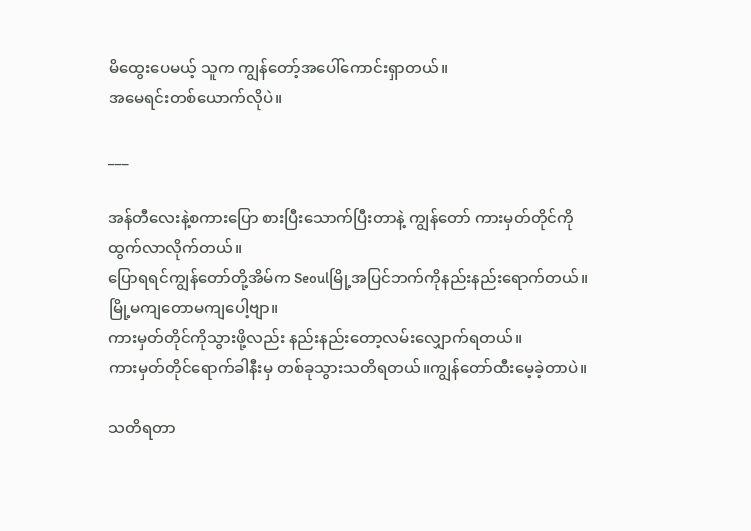မိထွေးပေမယ့် သူက ကျွန်တော့်အပေါ်ကောင်းရှာတယ်။
အမေရင်းတစ်ယောက်လိုပဲ။

___

အန်တီလေးနဲ့စကားပြော စားပြီးသောက်ပြီးတာနဲ့ ကျွန်တော် ကားမှတ်တိုင်ကိုထွက်လာလိုက်တယ်။
ပြောရရင်ကျွန်တော်တို့အိမ်က Seoulမြို့အပြင်ဘက်ကိုနည်းနည်းရောက်တယ်။မြို့မကျတောမကျပေါ့ဗျာ။
ကားမှတ်တိုင်ကိုသွားဖို့လည်း နည်းနည်းတော့လမ်းလျှောက်ရတယ်။
ကားမှတ်တိုင်ရောက်ခါနီးမှ တစ်ခုသွားသတိရတယ်။ကျွန်တော်ထီးမေ့ခဲ့တာပဲ။

သတိရတာ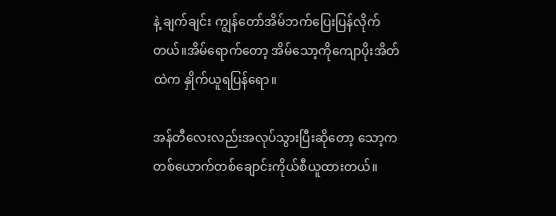နဲ့ ချက်ချင်း ကျွန်တော်အိမ်ဘက်ပြေးပြန်လိုက်တယ်။အိမ်ရောက်တော့ အိမ်သော့ကိုကျောပိုးအိတ်ထဲက နှိုက်ယူရပြန်ရော။

အန်တီလေးလည်းအလုပ်သွားပြီးဆိုတော့ သော့ကတစ်ယောက်တစ်ချောင်းကိုယ်စီယူထားတယ်။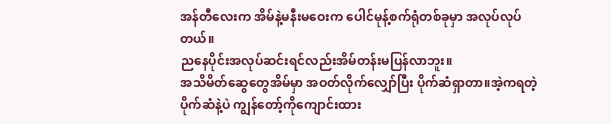အန်တီလေးက အိမ်နဲ့မနီးမဝေးက ပေါင်မုန့်စက်ရုံတစ်ခုမှာ အလုပ်လုပ်တယ်။
ညနေပိုင်းအလုပ်ဆင်းရင်လည်းအိမ်တန်းမပြန်လာဘူး။
အသိမိတ်ဆွေတွေအိမ်မှာ အဝတ်လိုက်လျှော်ပြီး ပိုက်ဆံရှာတာ။အဲ့ကရတဲ့ပိုက်ဆံနဲ့ပဲ ကျွန်တော့်ကိုကျောင်းထား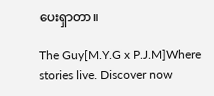ပေးရှာတာ။

The Guy[M.Y.G x P.J.M]Where stories live. Discover now